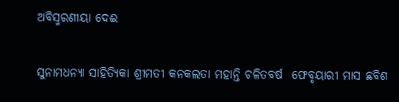ଅବିସ୍ମରଣୀୟା ଦେଈ

ସୁନାମଧନ୍ଯା ସାହିତ୍ଯିକା ଶ୍ରୀମତୀ କନକଲତା ମହାନ୍ତି ଚଳିତବର୍ଷ  ଫେବୃୟାରୀ ମାସ ଛବିଶ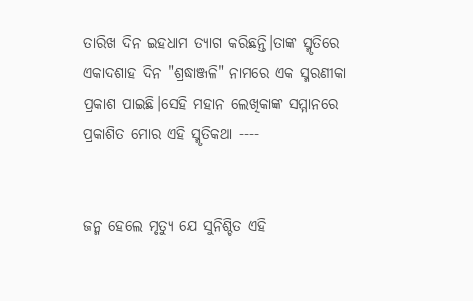ତାରିଖ ଦିନ ଇହଧାମ ତ୍ଯାଗ କରିଛନ୍ତି।ତାଙ୍କ ସ୍ମୃତିରେ ଏକାଦଶାହ ଦିନ "ଶ୍ରଦ୍ଧାଞ୍ଜଳି" ନାମରେ ଏକ ସ୍ମରଣୀକା ପ୍ରକାଶ ପାଇଛି।ସେହି ମହାନ ଲେଖିକାଙ୍କ ସମ୍ମାନରେ ପ୍ରକାଶିତ ମୋର ଏହି ସ୍ମୃତିକଥା ----


ଜନ୍ମ ହେଲେ ମୃତ୍ଯୁ ଯେ ସୁନିଶ୍ଚିତ ଏହି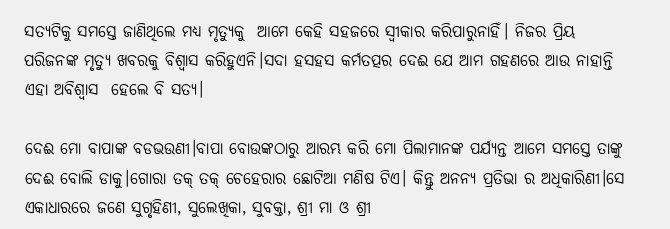ସତ୍ଯଟିକୁ ସମସ୍ତେ ଜାଣିଥିଲେ ମଧ୍ଯ ମୃତ୍ଯୁକୁ  ଆମେ କେହି ସହଜରେ ସ୍ବୀକାର କରିପାରୁନାହିଁ। ନିଜର ପ୍ରିୟ ପରିଜନଙ୍କ ମୃତ୍ଯୁ ଖବରକୁ ବିଶ୍ବାସ କରିହୁଏନି।ସଦା ହସହସ କର୍ମତତ୍ପର ଦେଈ ଯେ ଆମ ଗହଣରେ ଆଉ ନାହାନ୍ତି ଏହା ଅବିଶ୍ବାସ  ହେଲେ ବି ସତ୍ଯ।

ଦେଈ ମୋ ବାପାଙ୍କ ବଡଭଉଣୀ।ବାପା ବୋଉଙ୍କଠାରୁ ଆରମ୍ଭ କରି ମୋ ପିଲାମାନଙ୍କ ପର୍ଯ୍ଯନ୍ତ ଆମେ ସମସ୍ତେ ତାଙ୍କୁ ଦେଈ ବୋଲି ଡାକୁ।ଗୋରା ତକ୍ ତକ୍ ଚେହେରାର ଛୋଟିଆ ମଣିଷ ଟିଏ। କିନ୍ତୁ ଅନନ୍ଯ ପ୍ରତିଭା ର ଅଧିକାରିଣୀ।ସେ ଏକାଧାରରେ ଜଣେ ସୁଗୃହିଣୀ, ସୁଲେଖିକା, ସୁବକ୍ତା, ଶ୍ରୀ ମା ଓ ଶ୍ରୀ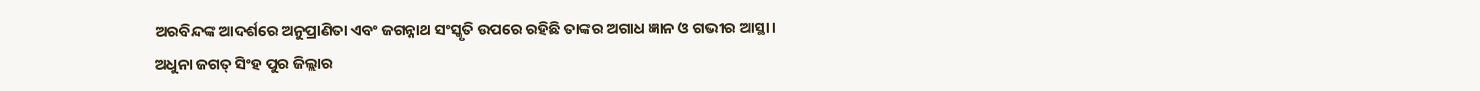ଅରବିନ୍ଦଙ୍କ ଆଦର୍ଶରେ ଅନୁପ୍ରାଣିତା ଏବଂ ଜଗନ୍ନାଥ ସଂସ୍କୃତି ଉପରେ ରହିଛି ତାଙ୍କର ଅଗାଧ ଜ୍ଞାନ ଓ ଗଭୀର ଆସ୍ଥା।
ଅଧୁନା ଜଗତ୍ ସିଂହ ପୁର ଜିଲ୍ଲାର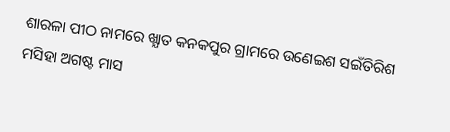ଶାରଳା ପୀଠ ନାମରେ ଖ୍ଯାତ କନକପୁର ଗ୍ରାମରେ ଉଣେଇଶ ସଇଁତିରିଶ ମସିହା ଅଗଷ୍ଟ ମାସ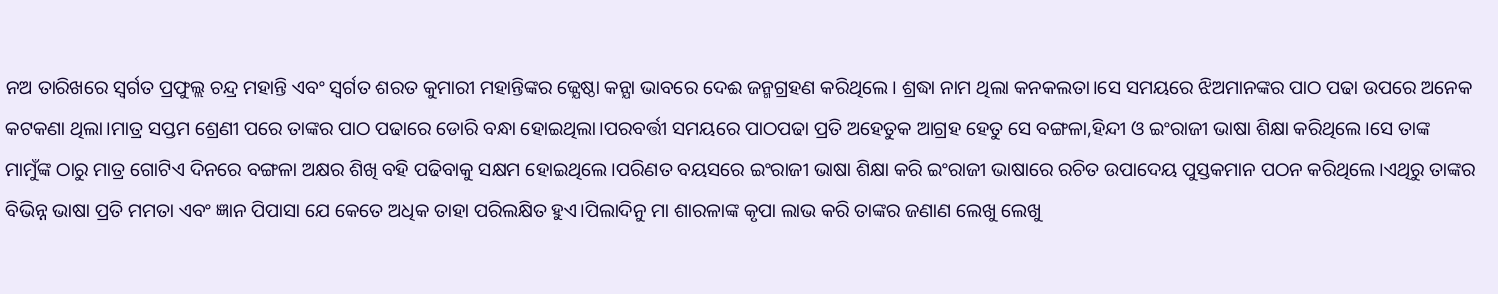ନଅ ତାରିଖରେ ସ୍ବର୍ଗତ ପ୍ରଫୁଲ୍ଲ ଚନ୍ଦ୍ର ମହାନ୍ତି ଏବଂ ସ୍ବର୍ଗତ ଶରତ କୁମାରୀ ମହାନ୍ତିଙ୍କର ଜ୍ଯେଷ୍ଠା କନ୍ଯା ଭାବରେ ଦେଈ ଜନ୍ମଗ୍ରହଣ କରିଥିଲେ। ଶ୍ରଦ୍ଧା ନାମ ଥିଲା କନକଲତା।ସେ ସମୟରେ ଝିଅମାନଙ୍କର ପାଠ ପଢା ଉପରେ ଅନେକ କଟକଣା ଥିଲା।ମାତ୍ର ସପ୍ତମ ଶ୍ରେଣୀ ପରେ ତାଙ୍କର ପାଠ ପଢାରେ ଡୋରି ବନ୍ଧା ହୋଇଥିଲା।ପରବର୍ତ୍ତୀ ସମୟରେ ପାଠପଢା ପ୍ରତି ଅହେତୁକ ଆଗ୍ରହ ହେତୁ ସେ ବଙ୍ଗଳା,ହିନ୍ଦୀ ଓ ଇଂରାଜୀ ଭାଷା ଶିକ୍ଷା କରିଥିଲେ।ସେ ତାଙ୍କ ମାମୁଁଙ୍କ ଠାରୁ ମାତ୍ର ଗୋଟିଏ ଦିନରେ ବଙ୍ଗଳା ଅକ୍ଷର ଶିଖି ବହି ପଢିବାକୁ ସକ୍ଷମ ହୋଇଥିଲେ।ପରିଣତ ବୟସରେ ଇଂରାଜୀ ଭାଷା ଶିକ୍ଷା କରି ଇଂରାଜୀ ଭାଷାରେ ରଚିତ ଉପାଦେୟ ପୁସ୍ତକମାନ ପଠନ କରିଥିଲେ।ଏଥିରୁ ତାଙ୍କର ବିଭିନ୍ନ ଭାଷା ପ୍ରତି ମମତା ଏବଂ ଜ୍ଞାନ ପିପାସା ଯେ କେତେ ଅଧିକ ତାହା ପରିଲକ୍ଷିତ ହୁଏ।ପିଲାଦିନୁ ମା ଶାରଳାଙ୍କ କୃପା ଲାଭ କରି ତାଙ୍କର ଜଣାଣ ଲେଖୁ ଲେଖୁ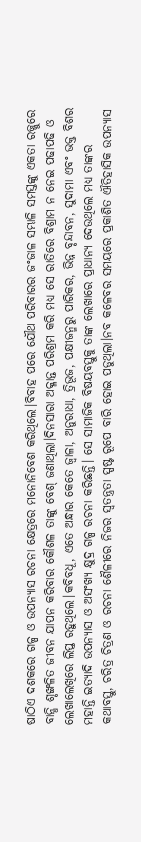ଷାଠିଏ ଦଶକରେ ଗଳ୍ପ ଓ ଉପନ୍ଯାସ ରଚନା କ୍ଷେତ୍ରରେ ମନୋନିବେଶ କରିଥିଲେ।ବିବାହ ପରେ ଯୌଥ ପରିବାରର ଜଂଜାଳ ସମ୍ଭାଳି ସମସ୍ତଙ୍କୁ ଏକତା ରଜ୍ଜୁରେ ବାନ୍ଧି ଶୃଙ୍ଖଳିତ ଜୀବନ ଯାପନ କରିବାର କୌଶଳ ତାଙ୍କୁ ବେଶ୍ ଜଣାଥିଲା।ଦିନସାରା ଅକ୍ଳାନ୍ତ ପରିଶ୍ରମ କରି ମଧ୍ଯ ସେ ରାତିରେ ବିଶ୍ରାମ ନ ନେଇ ପଢାପଢି ଓ ଲେଖାଲେଖିରେ ଲିପ୍ତ ରହୁଥିଲେ।କବିବଧୂ, ଏତେ ଅନ୍ଧାର କେତେ ଜ୍ବାଳା, ଅନୁରାଧା, ତ୍ରିଭୂଜ, ପକ୍ଷୀଜନ୍ମରୁ ପାରିକର, ଭିନ୍ନ ବୃନ୍ଦାବନ, ସୁଦାମା ଏବଂ ଭକ୍ତ ବିଶର ମହାନ୍ତି ଇତ୍ଯାଦି ଉପନ୍ଯାସ ଓ ଅସଂଖ୍ଯ କ୍ଷୁଦ୍ର ଗଳ୍ପ ରଚନା କରିଛନ୍ତି। ସେ ସାମାଜିକ ବିଷୟବସ୍ତୁକୁ ତାଙ୍କ ଲେଖାରେ ପ୍ରାଧାନ୍ଯ ଦେଉଥିଲେ ମଧ୍ଯ ତାଙ୍କର କଥାବସ୍ତୁ, ଚରିତ୍ର ଚିତ୍ରଣ ଓ ରଚନା ଶୈଳୀରେ ନିଜର ସ୍ବତନ୍ତ୍ରତା ସ୍ପଷ୍ଟ ରୂପେ ବାରି ହୋଇ ପଡୁଥିଲା।ନବ କଳେବର ସମୟରେ ପ୍ରକାଶିତ ଐତିହାସିକ ଉପନ୍ଯାସ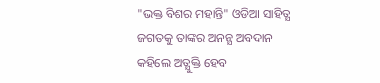"ଭକ୍ତ ବିଶର ମହାନ୍ତି" ଓଡିଆ ସାହିତ୍ଯ ଜଗତକୁ ତାଙ୍କର ଅନନ୍ଯ ଅବଦାନ କହିଲେ ଅତ୍ଯୁକ୍ତି ହେବ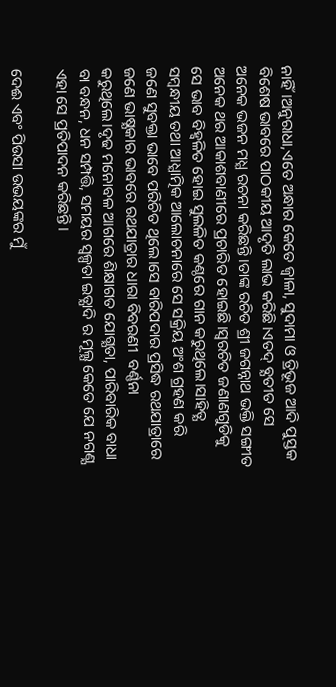ନାହିଁ।ଅନୁରାଧା,ଏତେ ଅନ୍ଧାର କେତେ ଜ୍ବାଳା, ସୁଦାମା ଓ ତ୍ରିଭୂଜ ଆଦି ପୁସ୍ତକ ବିଶେଷ ଭାବରେ ପାଠକୀୟ ଆଦୃତି ଲାଭ କରିଛି।ଏତଦ୍ ବ୍ଯତୀତ ସେ ଅନେକ ଭଜନ ମଧ୍ଯ ରଚନା କରିଛନ୍ତି।ତାଙ୍କ ରଚିତ ଶ୍ରୀ ଜଗନ୍ନାଥ ଭକ୍ତି ସଙ୍ଗୀତ ଅନେକ ଥର ଆକାଶବାଣୀରେ ପ୍ରଚାରିତ ହୋଇଛି।ସ୍ବରଚିତ ଜଣାଣଗୁଡିକୁ ସେ ଭାବ ବିହ୍ବଳିତ ହୋଇ ସୁଲଳିତ କଣ୍ଠରେ ଗାନ କରୁଥିଲେ।ସାହିତ୍ଯ ସମ୍ବନ୍ଧୀୟ ତଥା ଆଧ୍ଯାତ୍ମିକ ଆଲୋଚନାରେ ସେ ସକ୍ରିୟ ଅଂଶ ଗ୍ରହଣ କରି ଜଣେ ସୁବକ୍ତା ଭାବେ ପରିଚିତ ଥିଲେ।ସେ ବାରିପଦାର ପ୍ରସିଦ୍ଧ ରଥଯାତ୍ରାରେ ଜଣେ ଭାଷ୍ଯକାର ଭାବରେ ରଥଯାତ୍ରାର ଧାରା ବିବରଣୀ  ବର୍ଣ୍ଣନା କରୁଥିଲେ।ଦୃଢ ମନୋବଳ ଆଗରେ ଶିକ୍ଷାଗତ ଯୋଗ୍ଯତା, ପାରିବାରିକ ବାଧା ବା ବନ୍ଧନ, ଧନ ସମ୍ପତ୍ତି, ସମୟର ସ୍ବଳ୍ପତା ଇତ୍ଯାଦି ର ମୂଲ୍ଯ କେତେ ଯେ ନଗଣ୍ଯ ଏହା ସେ ପ୍ରତିପାଦନ କରିଛନ୍ତି।

ଦେଈ ଏବଂ ପିଉସା ଉଭୟଙ୍କର ମୁଁ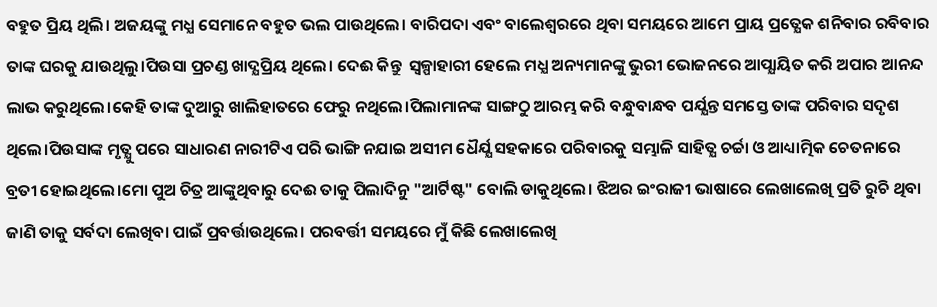ବହୁତ ପ୍ରିୟ ଥିଲି। ଅଜୟଙ୍କୁ ମଧ୍ଯ ସେମାନେ ବହୁତ ଭଲ ପାଉଥିଲେ। ବାରିପଦା ଏବଂ ବାଲେଶ୍ବରରେ ଥିବା ସମୟରେ ଆମେ ପ୍ରାୟ ପ୍ରତ୍ଯେକ ଶନିବାର ରବିବାର ତାଙ୍କ ଘରକୁ ଯାଉଥିଲୁ।ପିଉସା ପ୍ରଚଣ୍ଡ ଖାଦ୍ଯପ୍ରିୟ ଥିଲେ। ଦେଈ କିନ୍ତୁ  ସ୍ବଳ୍ପାହାରୀ ହେଲେ ମଧ୍ଯ ଅନ୍ୟମାନଙ୍କୁ ଭୁରୀ ଭୋଜନରେ ଆପ୍ଯାୟିତ କରି ଅପାର ଆନନ୍ଦ ଲାଭ କରୁଥିଲେ।କେହି ତାଙ୍କ ଦୁଆରୁ ଖାଲିହାତରେ ଫେରୁ ନଥିଲେ।ପିଲାମାନଙ୍କ ସାଙ୍ଗଠୁ ଆରମ୍ଭ କରି ବନ୍ଧୁବାନ୍ଧବ ପର୍ଯ୍ଯନ୍ତ ସମସ୍ତେ ତାଙ୍କ ପରିବାର ସଦୃଶ ଥିଲେ।ପିଉସାଙ୍କ ମୃତ୍ଯୁ ପରେ ସାଧାରଣ ନାରୀଟିଏ ପରି ଭାଙ୍ଗି ନଯାଇ ଅସୀମ ଧୈର୍ଯ୍ଯ ସହକାରେ ପରିବାରକୁ ସମ୍ଭାଳି ସାହିତ୍ଯ ଚର୍ଚ୍ଚା ଓ ଆଧ୍ୟାତ୍ମିକ ଚେତନାରେ ବ୍ରତୀ ହୋଇଥିଲେ।ମୋ ପୁଅ ଚିତ୍ର ଆଙ୍କୁଥିବାରୁ ଦେଈ ତାକୁ ପିଲାଦିନୁ "ଆର୍ଟିଷ୍ଟ" ବୋଲି ଡାକୁଥିଲେ। ଝିଅର ଇଂରାଜୀ ଭାଷାରେ ଲେଖାଲେଖି ପ୍ରତି ରୁଚି ଥିବା ଜାଣି ତାକୁ ସର୍ବଦା ଲେଖିବା ପାଇଁ ପ୍ରବର୍ତ୍ତାଉଥିଲେ। ପରବର୍ତ୍ତୀ ସମୟରେ ମୁଁ କିଛି ଲେଖାଲେଖି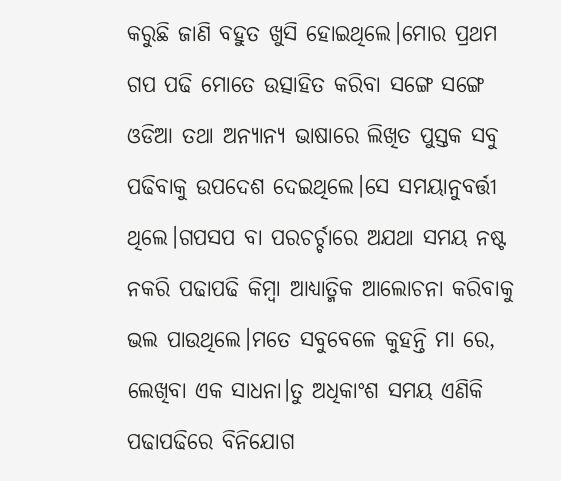କରୁଛି ଜାଣି ବହୁତ ଖୁସି ହୋଇଥିଲେ।ମୋର ପ୍ରଥମ ଗପ ପଢି ମୋତେ ଉତ୍ସାହିତ କରିବା ସଙ୍ଗେ ସଙ୍ଗେ ଓଡିଆ ତଥା ଅନ୍ଯାନ୍ଯ ଭାଷାରେ ଲିଖିତ ପୁସ୍ତକ ସବୁ ପଢିବାକୁ ଉପଦେଶ ଦେଇଥିଲେ।ସେ ସମୟାନୁବର୍ତ୍ତୀ ଥିଲେ।ଗପସପ ବା ପରଚର୍ଚ୍ଚାରେ ଅଯଥା ସମୟ ନଷ୍ଟ ନକରି ପଢାପଢି କିମ୍ବା ଆଧ୍ଯାତ୍ମିକ ଆଲୋଚନା କରିବାକୁ ଭଲ ପାଉଥିଲେ।ମତେ ସବୁବେଳେ କୁହନ୍ତି ମା ରେ, ଲେଖିବା ଏକ ସାଧନା।ତୁ ଅଧିକାଂଶ ସମୟ ଏଣିକି ପଢାପଢିରେ ବିନିଯୋଗ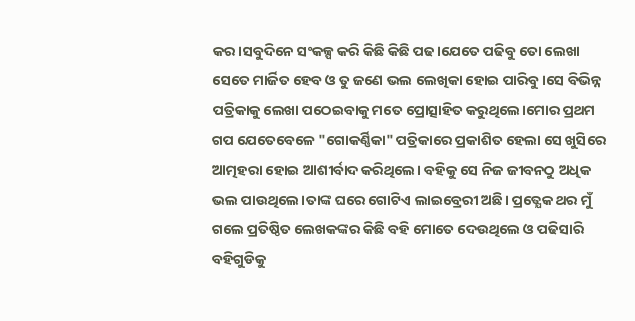କର।ସବୁଦିନେ ସଂକଳ୍ପ କରି କିଛି କିଛି ପଢ।ଯେତେ ପଢିବୁ ତୋ ଲେଖା ସେତେ ମାର୍ଜିତ ହେବ ଓ ତୁ ଜଣେ ଭଲ ଲେଖିକା ହୋଇ ପାରିବୁ।ସେ ବିଭିନ୍ନ ପତ୍ରିକାକୁ ଲେଖା ପଠେଇବାକୁ ମତେ ପ୍ରୋତ୍ସାହିତ କରୁଥିଲେ।ମୋର ପ୍ରଥମ ଗପ ଯେତେବେଳେ "ଗୋକର୍ଣ୍ଣିକା" ପତ୍ରିକାରେ ପ୍ରକାଶିତ ହେଲା ସେ ଖୁସିରେ ଆତ୍ମହରା ହୋଇ ଆଶୀର୍ବାଦ କରିଥିଲେ। ବହିକୁ ସେ ନିଜ ଜୀବନଠୁ ଅଧିକ ଭଲ ପାଉଥିଲେ।ତାଙ୍କ ଘରେ ଗୋଟିଏ ଲାଇବ୍ରେରୀ ଅଛି। ପ୍ରତ୍ଯେକ ଥର ମୁଁ ଗଲେ ପ୍ରତିଷ୍ଠିତ ଲେଖକଙ୍କର କିଛି ବହି ମୋତେ ଦେଉଥିଲେ ଓ ପଢିସାରି ବହିଗୁଡିକୁ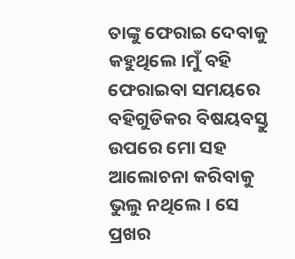ତାଙ୍କୁ ଫେରାଇ ଦେବାକୁ କହୁଥିଲେ।ମୁଁ ବହି ଫେରାଇବା ସମୟରେ ବହିଗୁଡିକର ବିଷୟବସ୍ତୁ ଉପରେ ମୋ ସହ ଆଲୋଚନା କରିବାକୁ ଭୁଲୁ ନଥିଲେ। ସେ ପ୍ରଖର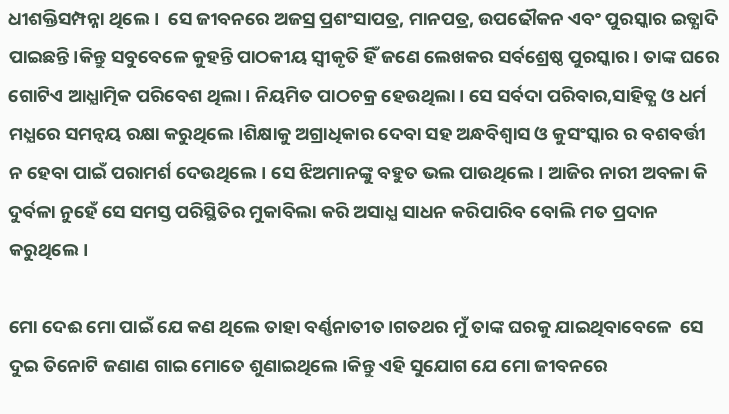ଧୀଶକ୍ତିସମ୍ପନ୍ନା ଥିଲେ।  ସେ ଜୀବନରେ ଅଜସ୍ର ପ୍ରଶଂସାପତ୍ର, ମାନପତ୍ର, ଉପଢୌକନ ଏବଂ ପୁରସ୍କାର ଇତ୍ଯାଦି ପାଇଛନ୍ତି।କିନ୍ତୁ ସବୁବେଳେ କୁହନ୍ତି ପାଠକୀୟ ସ୍ବୀକୃତି ହିଁ ଜଣେ ଲେଖକର ସର୍ବଶ୍ରେଷ୍ଠ ପୁରସ୍କାର। ତାଙ୍କ ଘରେ ଗୋଟିଏ ଆଧ୍ଯାତ୍ମିକ ପରିବେଶ ଥିଲା। ନିୟମିତ ପାଠଚକ୍ର ହେଉଥିଲା। ସେ ସର୍ବଦା ପରିବାର,ସାହିତ୍ଯ ଓ ଧର୍ମ ମଧ୍ଯରେ ସମନ୍ବୟ ରକ୍ଷା କରୁଥିଲେ।ଶିକ୍ଷାକୁ ଅଗ୍ରାଧିକାର ଦେବା ସହ ଅନ୍ଧବିଶ୍ବାସ ଓ କୁସଂସ୍କାର ର ବଶବର୍ତ୍ତୀ ନ ହେବା ପାଇଁ ପରାମର୍ଶ ଦେଉଥିଲେ। ସେ ଝିଅମାନଙ୍କୁ ବହୁତ ଭଲ ପାଉଥିଲେ। ଆଜିର ନାରୀ ଅବଳା କି ଦୁର୍ବଳା ନୁହେଁ ସେ ସମସ୍ତ ପରିସ୍ଥିତିର ମୁକାବିଲା କରି ଅସାଧ୍ଯ ସାଧନ କରିପାରିବ ବୋଲି ମତ ପ୍ରଦାନ କରୁଥିଲେ।

ମୋ ଦେଈ ମୋ ପାଇଁ ଯେ କଣ ଥିଲେ ତାହା ବର୍ଣ୍ଣନାତୀତ।ଗତଥର ମୁଁ ତାଙ୍କ ଘରକୁ ଯାଇଥିବାବେଳେ  ସେ ଦୁଇ ତିନୋଟି ଜଣାଣ ଗାଇ ମୋତେ ଶୁଣାଇଥିଲେ।କିନ୍ତୁ ଏହି ସୁଯୋଗ ଯେ ମୋ ଜୀବନରେ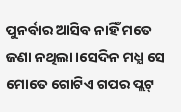ପୁନର୍ବାର ଆସିବ ନାହିଁ ମତେ ଜଣା ନଥିଲା।ସେଦିନ ମଧ୍ଯ ସେ ମୋତେ ଗୋଟିଏ ଗପର ପ୍ଲଟ୍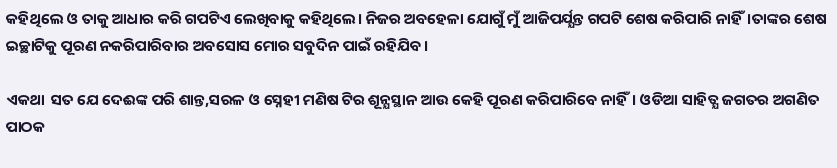କହିଥିଲେ ଓ ତାକୁ ଆଧାର କରି ଗପଟିଏ ଲେଖିବାକୁ କହିଥିଲେ। ନିଜର ଅବହେଳା ଯୋଗୁଁ ମୁଁ ଆଜିପର୍ଯ୍ଯନ୍ତ ଗପଟି ଶେଷ କରିପାରି ନାହିଁ।ତାଙ୍କର ଶେଷ ଇଚ୍ଛାଟିକୁ ପୂରଣ ନକରିପାରିବାର ଅବସୋସ ମୋର ସବୁଦିନ ପାଇଁ ରହିଯିବ।

ଏକଥା  ସତ ଯେ ଦେଈଙ୍କ ପରି ଶାନ୍ତ,ସରଳ ଓ ସ୍ନେହୀ ମଣିଷ ଟିର ଶୂନ୍ଯସ୍ଥାନ ଆଉ କେହି ପୂରଣ କରିପାରିବେ ନାହିଁ। ଓଡିଆ ସାହିତ୍ଯ ଜଗତର ଅଗଣିତ ପାଠକ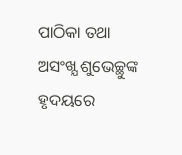ପାଠିକା ତଥା ଅସଂଖ୍ଯ ଶୁଭେଚ୍ଛୁଙ୍କ ହୃଦୟରେ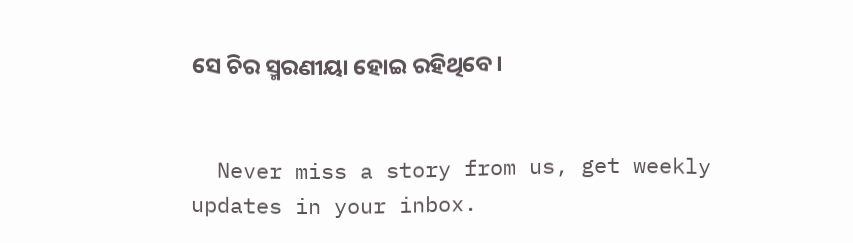ସେ ଚିର ସ୍ମରଣୀୟା ହୋଇ ରହିଥିବେ।


  Never miss a story from us, get weekly updates in your inbox.